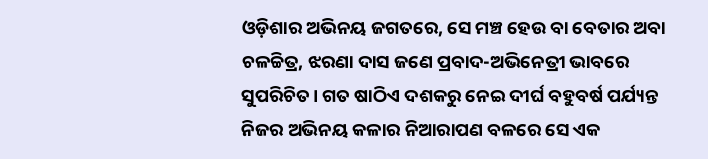ଓଡ଼ିଶାର ଅଭିନୟ ଜଗତରେ, ସେ ମଞ୍ଚ ହେଉ ବା ବେତାର ଅବା ଚଳଚ୍ଚିତ୍ର, ଝରଣା ଦାସ ଜଣେ ପ୍ରବାଦ-ଅଭିନେତ୍ରୀ ଭାବରେ ସୁପରିଚିତ। ଗତ ଷାଠିଏ ଦଶକରୁ ନେଇ ଦୀର୍ଘ ବହୁବର୍ଷ ପର୍ଯ୍ୟନ୍ତ ନିଜର ଅଭିନୟ କଳାର ନିଆରାପଣ ବଳରେ ସେ ଏକ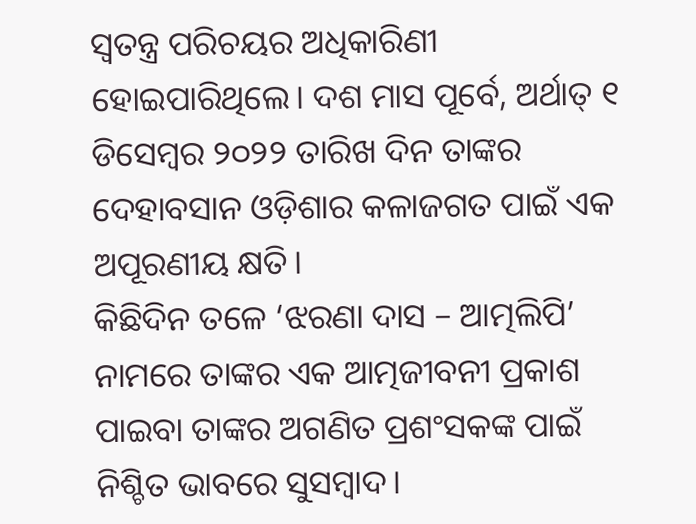ସ୍ୱତନ୍ତ୍ର ପରିଚୟର ଅଧିକାରିଣୀ ହୋଇପାରିଥିଲେ। ଦଶ ମାସ ପୂର୍ବେ, ଅର୍ଥାତ୍ ୧ ଡିସେମ୍ବର ୨୦୨୨ ତାରିଖ ଦିନ ତାଙ୍କର ଦେହାବସାନ ଓଡ଼ିଶାର କଳାଜଗତ ପାଇଁ ଏକ ଅପୂରଣୀୟ କ୍ଷତି।
କିଛିଦିନ ତଳେ ‘ଝରଣା ଦାସ – ଆତ୍ମଲିପି’ ନାମରେ ତାଙ୍କର ଏକ ଆତ୍ମଜୀବନୀ ପ୍ରକାଶ ପାଇବା ତାଙ୍କର ଅଗଣିତ ପ୍ରଶଂସକଙ୍କ ପାଇଁ ନିଶ୍ଚିତ ଭାବରେ ସୁସମ୍ବାଦ।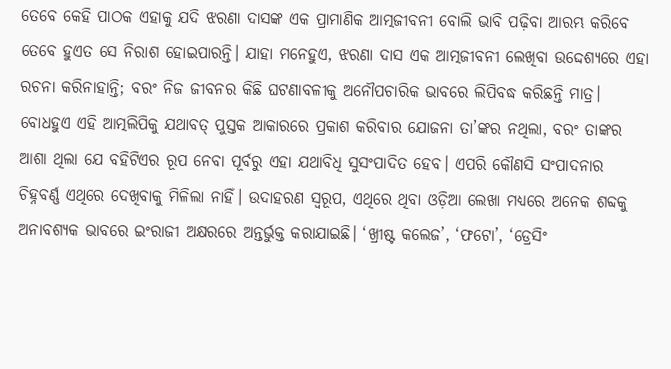ତେବେ କେହି ପାଠକ ଏହାକୁ ଯଦି ଝରଣା ଦାସଙ୍କ ଏକ ପ୍ରାମାଣିକ ଆତ୍ମଜୀବନୀ ବୋଲି ଭାବି ପଢ଼ିବା ଆରମ୍ଭ କରିବେ ତେବେ ହୁଏତ ସେ ନିରାଶ ହୋଇପାରନ୍ତି। ଯାହା ମନେହୁଏ, ଝରଣା ଦାସ ଏକ ଆତ୍ମଜୀବନୀ ଲେଖିବା ଉଦ୍ଦେଶ୍ୟରେ ଏହା ରଚନା କରିନାହାନ୍ତି; ବରଂ ନିଜ ଜୀବନର କିଛି ଘଟଣାବଳୀକୁ ଅନୌପଚାରିକ ଭାବରେ ଲିପିବଦ୍ଧ କରିଛନ୍ତି ମାତ୍ର। ବୋଧହୁଏ ଏହି ଆତ୍ମଲିପିକୁ ଯଥାବତ୍ ପୁସ୍ତକ ଆକାରରେ ପ୍ରକାଶ କରିବାର ଯୋଜନା ତା’ଙ୍କର ନଥିଲା, ବରଂ ତାଙ୍କର ଆଶା ଥିଲା ଯେ ବହିଟିଏର ରୂପ ନେବା ପୂର୍ବରୁ ଏହା ଯଥାବିଧି ସୁସଂପାଦିତ ହେବ। ଏପରି କୌଣସି ସଂପାଦନାର ଚିହ୍ନବର୍ଣ୍ଣ ଏଥିରେ ଦେଖିବାକୁ ମିଳିଲା ନାହିଁ। ଉଦାହରଣ ସ୍ୱରୂପ, ଏଥିରେ ଥିବା ଓଡ଼ିଆ ଲେଖା ମଧ୍ୟରେ ଅନେକ ଶବ୍ଦକୁ ଅନାବଶ୍ୟକ ଭାବରେ ଇଂରାଜୀ ଅକ୍ଷରରେ ଅନ୍ତର୍ଭୁକ୍ତ କରାଯାଇଛି। ‘ଖ୍ରୀଷ୍ଟ କଲେଜ’, ‘ଫଟୋ’, ‘ଡ୍ରେସିଂ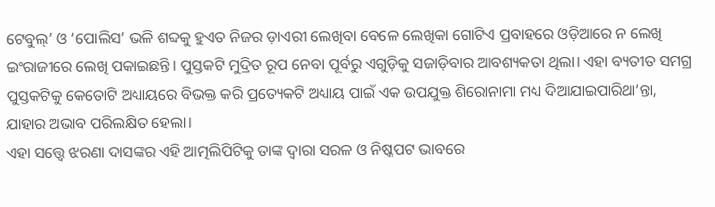ଟେବୁଲ୍’ ଓ ‘ପୋଲିସ’ ଭଳି ଶବ୍ଦକୁ ହୁଏତ ନିଜର ଡ଼ାଏରୀ ଲେଖିବା ବେଳେ ଲେଖିକା ଗୋଟିଏ ପ୍ରବାହରେ ଓଡ଼ିଆରେ ନ ଲେଖି ଇଂରାଜୀରେ ଲେଖି ପକାଇଛନ୍ତି। ପୁସ୍ତକଟି ମୁଦ୍ରିତ ରୂପ ନେବା ପୂର୍ବରୁ ଏଗୁଡ଼ିକୁ ସଜାଡ଼ିବାର ଆବଶ୍ୟକତା ଥିଲା। ଏହା ବ୍ୟତୀତ ସମଗ୍ର ପୁସ୍ତକଟିକୁ କେତୋଟି ଅଧ୍ୟାୟରେ ବିଭକ୍ତ କରି ପ୍ରତ୍ୟେକଟି ଅଧ୍ୟାୟ ପାଇଁ ଏକ ଉପଯୁକ୍ତ ଶିରୋନାମା ମଧ୍ୟ ଦିଆଯାଇପାରିଥା’ନ୍ତା, ଯାହାର ଅଭାବ ପରିଲକ୍ଷିତ ହେଲା।
ଏହା ସତ୍ତ୍ୱେ ଝରଣା ଦାସଙ୍କର ଏହି ଆତ୍ମଲିପିଟିକୁ ତାଙ୍କ ଦ୍ୱାରା ସରଳ ଓ ନିଷ୍କପଟ ଭାବରେ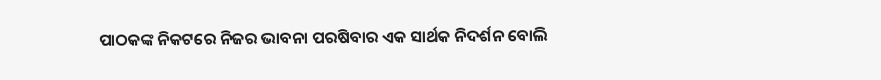ପାଠକଙ୍କ ନିକଟରେ ନିଜର ଭାବନା ପରଷିବାର ଏକ ସାର୍ଥକ ନିଦର୍ଶନ ବୋଲି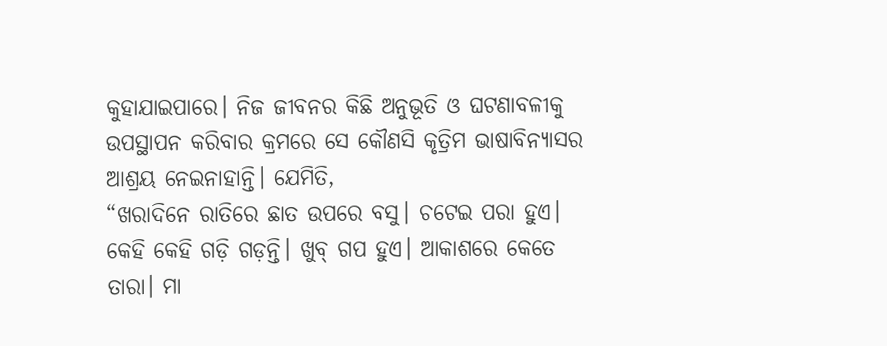କୁହାଯାଇପାରେ। ନିଜ ଜୀବନର କିଛି ଅନୁଭୂତି ଓ ଘଟଣାବଳୀକୁ ଉପସ୍ଥାପନ କରିବାର କ୍ରମରେ ସେ କୌଣସି କୃତ୍ରିମ ଭାଷାବିନ୍ୟାସର ଆଶ୍ରୟ ନେଇନାହାନ୍ତି। ଯେମିତି,
“ଖରାଦିନେ ରାତିରେ ଛାତ ଉପରେ ବସୁ। ଚଟେଇ ପରା ହୁଏ। କେହି କେହି ଗଡ଼ି ଗଡ଼ନ୍ତି। ଖୁବ୍ ଗପ ହୁଏ। ଆକାଶରେ କେତେ ତାରା। ମା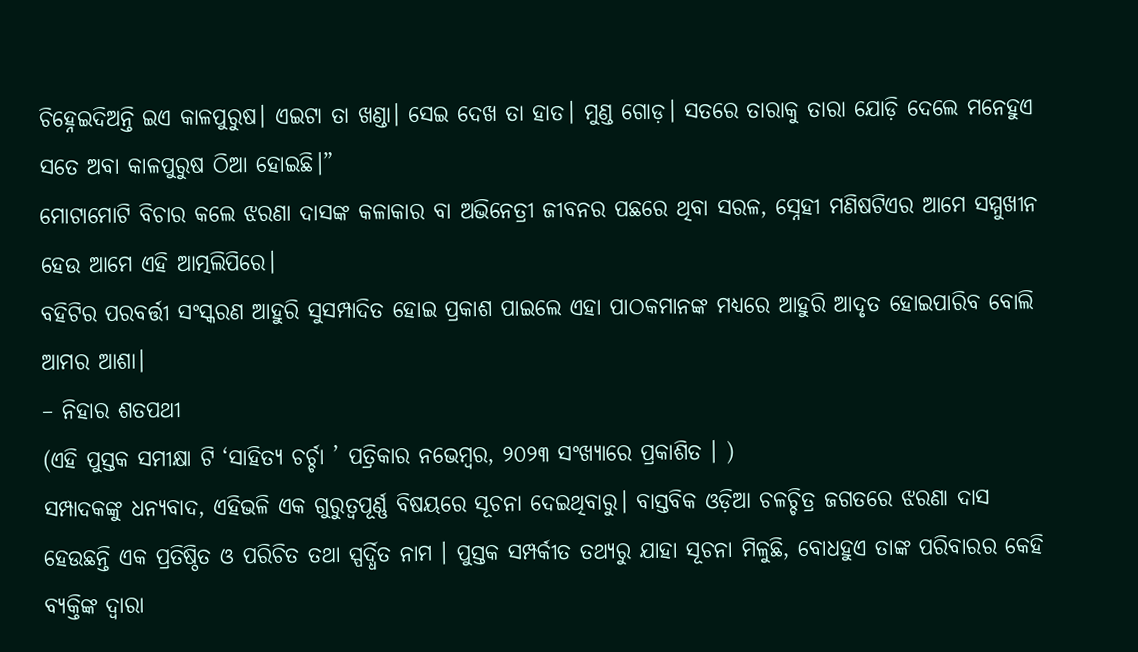ଚିହ୍ନେଇଦିଅନ୍ତି ଇଏ କାଳପୁରୁଷ। ଏଇଟା ତା ଖଣ୍ଡା। ସେଇ ଦେଖ ତା ହାତ। ମୁଣ୍ଡ ଗୋଡ଼। ସତରେ ତାରାକୁ ତାରା ଯୋଡ଼ି ଦେଲେ ମନେହୁଏ ସତେ ଅବା କାଳପୁରୁଷ ଠିଆ ହୋଇଛି।”
ମୋଟାମୋଟି ବିଚାର କଲେ ଝରଣା ଦାସଙ୍କ କଳାକାର ବା ଅଭିନେତ୍ରୀ ଜୀବନର ପଛରେ ଥିବା ସରଳ, ସ୍ନେହୀ ମଣିଷଟିଏର ଆମେ ସମ୍ମୁଖୀନ ହେଉ ଆମେ ଏହି ଆତ୍ମଲିପିରେ।
ବହିଟିର ପରବର୍ତ୍ତୀ ସଂସ୍କରଣ ଆହୁରି ସୁସମ୍ପାଦିତ ହୋଇ ପ୍ରକାଶ ପାଇଲେ ଏହା ପାଠକମାନଙ୍କ ମଧ୍ୟରେ ଆହୁରି ଆଦୃତ ହୋଇପାରିବ ବୋଲି ଆମର ଆଶା।
– ନିହାର ଶତପଥୀ
(ଏହି ପୁସ୍ତକ ସମୀକ୍ଷା ଟି ‘ସାହିତ୍ୟ ଚର୍ଚ୍ଚା ’ ପତ୍ରିକାର ନଭେମ୍ବର, ୨୦୨୩ ସଂଖ୍ୟାରେ ପ୍ରକାଶିତ । )
ସମ୍ପାଦକଙ୍କୁ ଧନ୍ୟବାଦ, ଏହିଭଳି ଏକ ଗୁରୁତ୍ୱପୂର୍ଣ୍ଣ ବିଷୟରେ ସୂଚନା ଦେଇଥିବାରୁ। ବାସ୍ତବିକ ଓଡ଼ିଆ ଚଳଚ୍ଚିତ୍ର ଜଗତରେ ଝରଣା ଦାସ ହେଉଛନ୍ତି ଏକ ପ୍ରତିଷ୍ଠିତ ଓ ପରିଚିତ ତଥା ସ୍ପର୍ଦ୍ଧିତ ନାମ । ପୁସ୍ତକ ସମ୍ପର୍କୀତ ତଥ୍ୟରୁ ଯାହା ସୂଚନା ମିଳୁଛି, ବୋଧହୁଏ ତାଙ୍କ ପରିବାରର କେହି ବ୍ୟକ୍ତିଙ୍କ ଦ୍ୱାରା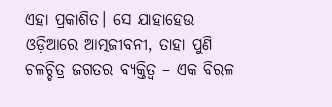ଏହା ପ୍ରକାଶିତ। ସେ ଯାହାହେଉ ଓଡ଼ିଆରେ ଆତ୍ମଜୀବନୀ, ତାହା ପୁଣି ଚଳଚ୍ଚିତ୍ର ଜଗତର ବ୍ୟକ୍ତିତ୍ୱ – ଏକ ବିରଳ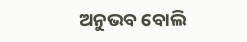ଅନୁଭବ ବୋଲି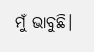ମୁଁ ଭାବୁଛି।